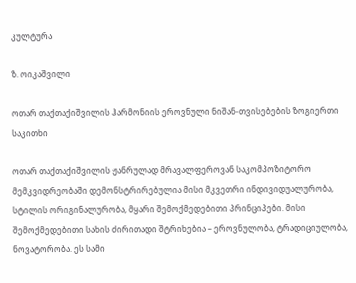კულტურა

ზ. ოიკაშვილი

ოთარ თაქთაქიშვილის ჰარმონიის ეროვნული ნიშან-თვისებების ზოგიერთი საკითხი

ოთარ თაქთაქიშვილის ჟანრულად მრავალფეროვან საკომპოზიტორო მემკვიდრეობაში დემონსტრირებულია მისი მკვეთრი ინდივიდუალურობა, სტილის ორიგინალურობა, მყარი შემოქმედებითი პრინციპები. მისი შემოქმედებითი სახის ძირითადი შტრიხებია – ეროვნულობა, ტრადიციულობა, ნოვატორობა. ეს სამი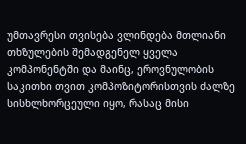უმთავრესი თვისება ვლინდება მთლიანი თხზულების შემადგენელ ყველა კომპონენტში და მაინც, ეროვნულობის საკითხი თვით კომპოზიტორისთვის ძალზე სისხლხორცეული იყო, რასაც მისი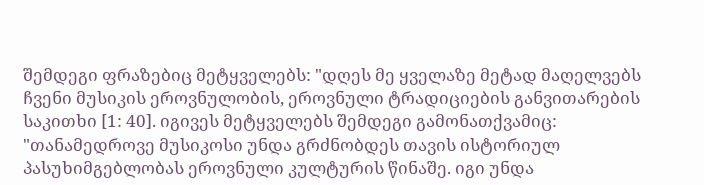შემდეგი ფრაზებიც მეტყველებს: "დღეს მე ყველაზე მეტად მაღელვებს ჩვენი მუსიკის ეროვნულობის, ეროვნული ტრადიციების განვითარების საკითხი [1: 40]. იგივეს მეტყველებს შემდეგი გამონათქვამიც: "თანამედროვე მუსიკოსი უნდა გრძნობდეს თავის ისტორიულ პასუხიმგებლობას ეროვნული კულტურის წინაშე. იგი უნდა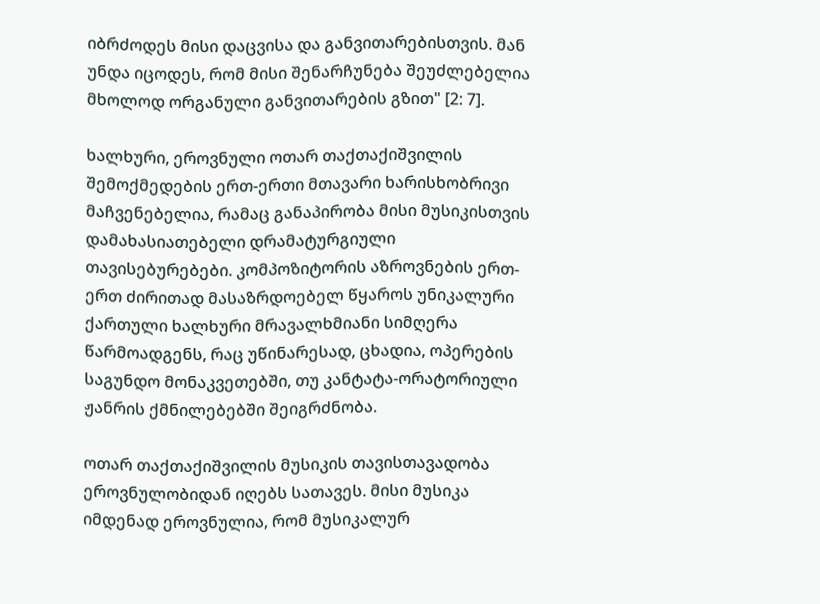იბრძოდეს მისი დაცვისა და განვითარებისთვის. მან უნდა იცოდეს, რომ მისი შენარჩუნება შეუძლებელია მხოლოდ ორგანული განვითარების გზით" [2: 7].

ხალხური, ეროვნული ოთარ თაქთაქიშვილის შემოქმედების ერთ-ერთი მთავარი ხარისხობრივი მაჩვენებელია, რამაც განაპირობა მისი მუსიკისთვის დამახასიათებელი დრამატურგიული თავისებურებები. კომპოზიტორის აზროვნების ერთ-ერთ ძირითად მასაზრდოებელ წყაროს უნიკალური ქართული ხალხური მრავალხმიანი სიმღერა წარმოადგენს, რაც უწინარესად, ცხადია, ოპერების საგუნდო მონაკვეთებში, თუ კანტატა-ორატორიული ჟანრის ქმნილებებში შეიგრძნობა.

ოთარ თაქთაქიშვილის მუსიკის თავისთავადობა ეროვნულობიდან იღებს სათავეს. მისი მუსიკა იმდენად ეროვნულია, რომ მუსიკალურ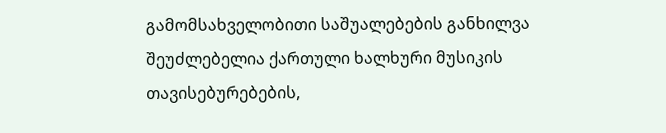გამომსახველობითი საშუალებების განხილვა შეუძლებელია ქართული ხალხური მუსიკის თავისებურებების,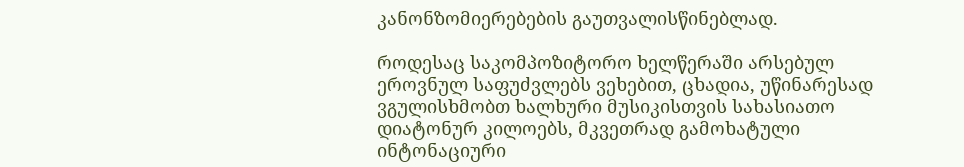კანონზომიერებების გაუთვალისწინებლად.

როდესაც საკომპოზიტორო ხელწერაში არსებულ ეროვნულ საფუძვლებს ვეხებით, ცხადია, უწინარესად ვგულისხმობთ ხალხური მუსიკისთვის სახასიათო დიატონურ კილოებს, მკვეთრად გამოხატული ინტონაციური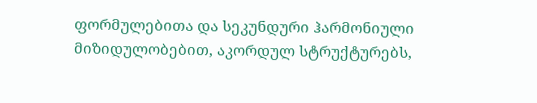ფორმულებითა და სეკუნდური ჰარმონიული მიზიდულობებით, აკორდულ სტრუქტურებს,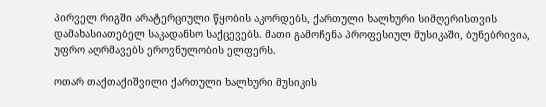პირველ რიგში არატერციული წყობის აკორდებს, ქართული ხალხური სიმღერისთვის დამახასიათებელ საკადანსო საქცევებს. მათი გამოჩენა პროფესიულ მუსიკაში, ბუნებრივია, უფრო აღრმავებს ეროვნულობის ელფერს.

ოთარ თაქთაქიშვილი ქართული ხალხური მუსიკის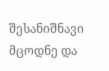შესანიშნავი მცოდნე და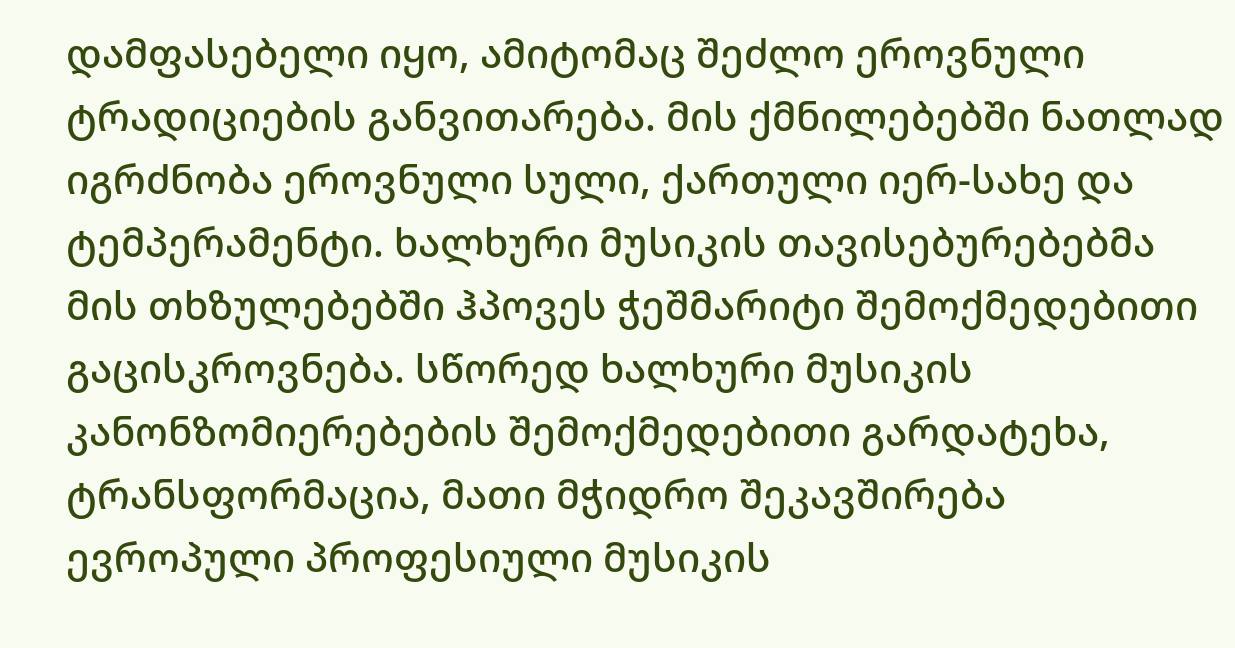დამფასებელი იყო, ამიტომაც შეძლო ეროვნული ტრადიციების განვითარება. მის ქმნილებებში ნათლად იგრძნობა ეროვნული სული, ქართული იერ-სახე და ტემპერამენტი. ხალხური მუსიკის თავისებურებებმა მის თხზულებებში ჰპოვეს ჭეშმარიტი შემოქმედებითი გაცისკროვნება. სწორედ ხალხური მუსიკის კანონზომიერებების შემოქმედებითი გარდატეხა, ტრანსფორმაცია, მათი მჭიდრო შეკავშირება ევროპული პროფესიული მუსიკის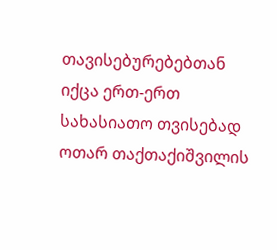თავისებურებებთან იქცა ერთ-ერთ სახასიათო თვისებად ოთარ თაქთაქიშვილის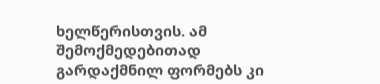ხელწერისთვის. ამ შემოქმედებითად გარდაქმნილ ფორმებს კი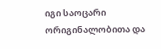იგი საოცარი ორიგინალობითა და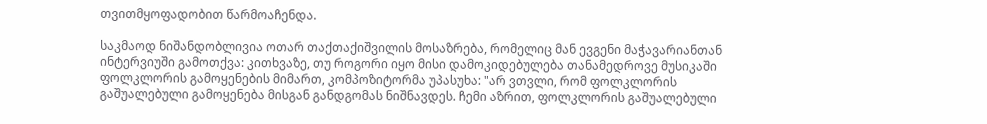თვითმყოფადობით წარმოაჩენდა.

საკმაოდ ნიშანდობლივია ოთარ თაქთაქიშვილის მოსაზრება, რომელიც მან ევგენი მაჭავარიანთან ინტერვიუში გამოთქვა: კითხვაზე, თუ როგორი იყო მისი დამოკიდებულება თანამედროვე მუსიკაში ფოლკლორის გამოყენების მიმართ, კომპოზიტორმა უპასუხა: "არ ვთვლი, რომ ფოლკლორის გაშუალებული გამოყენება მისგან განდგომას ნიშნავდეს. ჩემი აზრით, ფოლკლორის გაშუალებული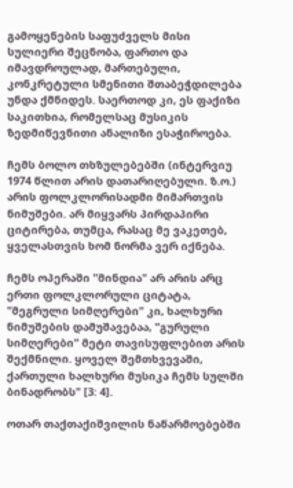გამოყენების საფუძველს მისი სულიერი შეცნობა, ფართო და იმავდროულად, მართებული, კონკრეტული სმენითი შთაბეჭდილება უნდა ქმნიდეს. საერთოდ კი, ეს ფაქიზი საკითხია, რომელსაც მუსიკის ზედმიწევნითი ანალიზი ესაჭიროება.

ჩემს ბოლო თხზულებებში (ინტერვიუ 1974 წლით არის დათარიღებული. ზ.ო.) არის ფოლკლორისადმი მიმართვის ნიმუშები. არ მიყვარს პირდაპირი ციტირება, თუმცა, რასაც მე ვაკეთებ, ყველასთვის ხომ ნორმა ვერ იქნება.

ჩემს ოპერაში "მინდია" არ არის არც ერთი ფოლკლორული ციტატა, "მეგრული სიმღერები" კი, ხალხური ნიმუშების დამუშავებაა, "გურული სიმღერები" მეტი თავისუფლებით არის შექმნილი. ყოველ შემთხვევაში, ქართული ხალხური მუსიკა ჩემს სულში ბინადრობს" [3: 4].

ოთარ თაქთაქიშვილის ნაწარმოებებში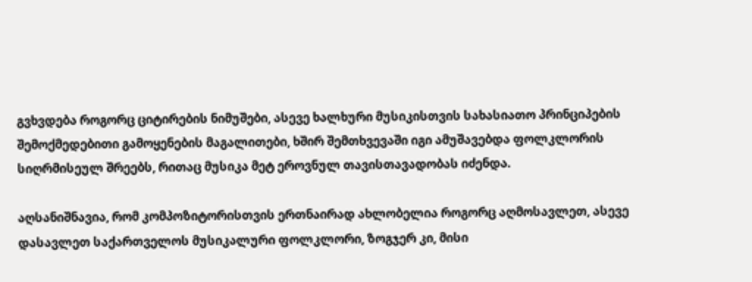გვხვდება როგორც ციტირების ნიმუშები, ასევე ხალხური მუსიკისთვის სახასიათო პრინციპების შემოქმედებითი გამოყენების მაგალითები, ხშირ შემთხვევაში იგი ამუშავებდა ფოლკლორის სიღრმისეულ შრეებს, რითაც მუსიკა მეტ ეროვნულ თავისთავადობას იძენდა.

აღსანიშნავია, რომ კომპოზიტორისთვის ერთნაირად ახლობელია როგორც აღმოსავლეთ, ასევე დასავლეთ საქართველოს მუსიკალური ფოლკლორი, ზოგჯერ კი, მისი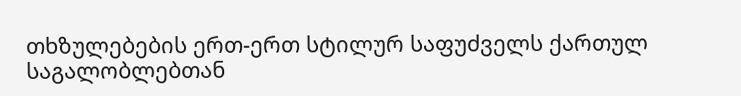თხზულებების ერთ-ერთ სტილურ საფუძველს ქართულ საგალობლებთან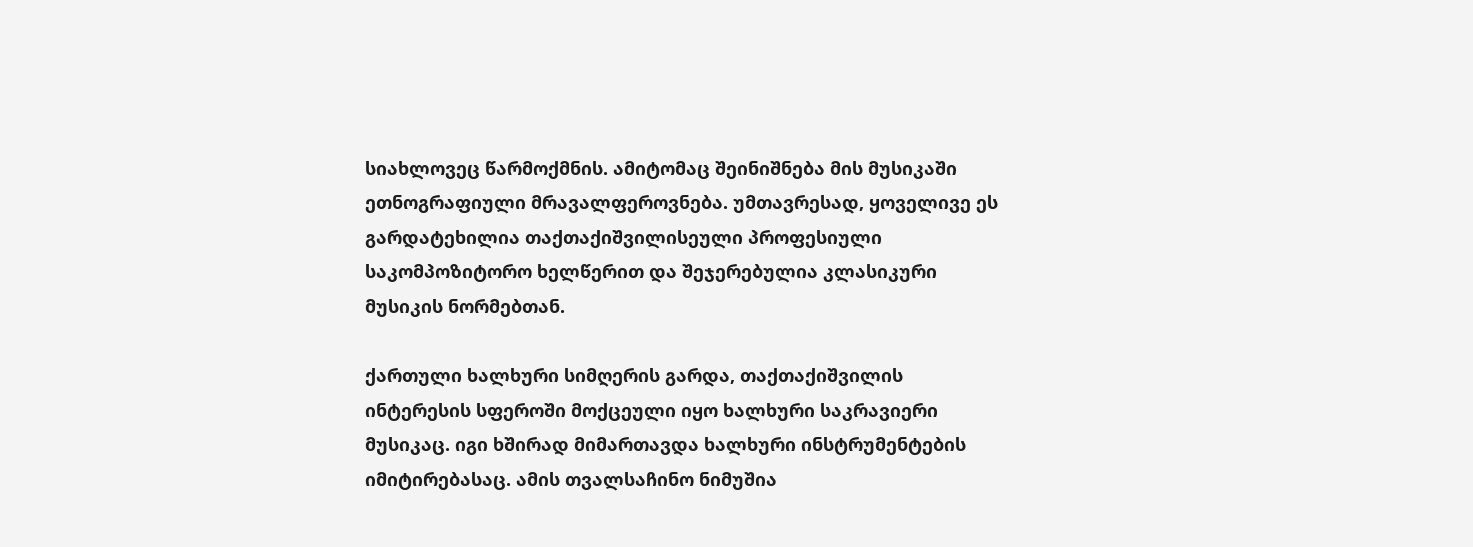სიახლოვეც წარმოქმნის. ამიტომაც შეინიშნება მის მუსიკაში ეთნოგრაფიული მრავალფეროვნება. უმთავრესად, ყოველივე ეს გარდატეხილია თაქთაქიშვილისეული პროფესიული საკომპოზიტორო ხელწერით და შეჯერებულია კლასიკური მუსიკის ნორმებთან.

ქართული ხალხური სიმღერის გარდა, თაქთაქიშვილის ინტერესის სფეროში მოქცეული იყო ხალხური საკრავიერი მუსიკაც. იგი ხშირად მიმართავდა ხალხური ინსტრუმენტების იმიტირებასაც. ამის თვალსაჩინო ნიმუშია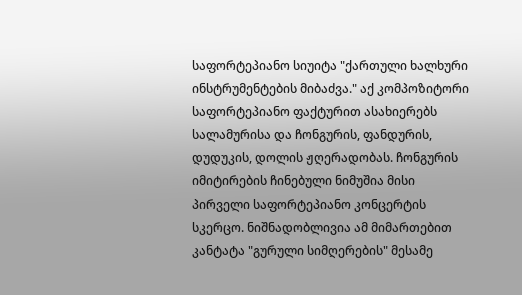საფორტეპიანო სიუიტა "ქართული ხალხური ინსტრუმენტების მიბაძვა." აქ კომპოზიტორი საფორტეპიანო ფაქტურით ასახიერებს სალამურისა და ჩონგურის, ფანდურის, დუდუკის, დოლის ჟღერადობას. ჩონგურის იმიტირების ჩინებული ნიმუშია მისი პირველი საფორტეპიანო კონცერტის სკერცო. ნიშნადობლივია ამ მიმართებით კანტატა "გურული სიმღერების" მესამე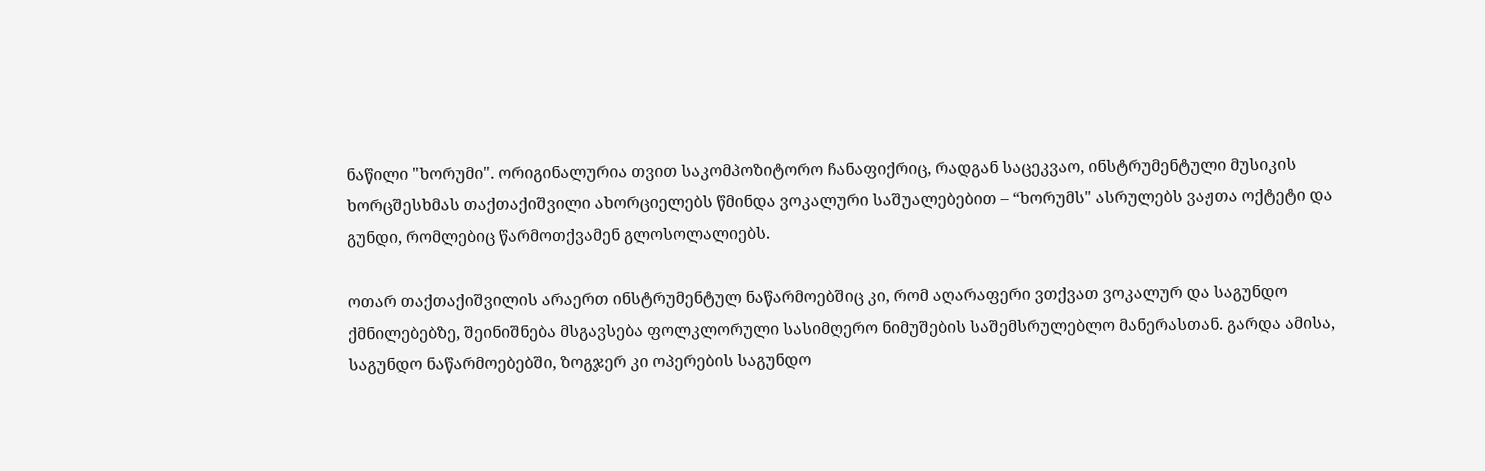ნაწილი "ხორუმი". ორიგინალურია თვით საკომპოზიტორო ჩანაფიქრიც, რადგან საცეკვაო, ინსტრუმენტული მუსიკის ხორცშესხმას თაქთაქიშვილი ახორციელებს წმინდა ვოკალური საშუალებებით – “ხორუმს" ასრულებს ვაჟთა ოქტეტი და გუნდი, რომლებიც წარმოთქვამენ გლოსოლალიებს.

ოთარ თაქთაქიშვილის არაერთ ინსტრუმენტულ ნაწარმოებშიც კი, რომ აღარაფერი ვთქვათ ვოკალურ და საგუნდო ქმნილებებზე, შეინიშნება მსგავსება ფოლკლორული სასიმღერო ნიმუშების საშემსრულებლო მანერასთან. გარდა ამისა, საგუნდო ნაწარმოებებში, ზოგჯერ კი ოპერების საგუნდო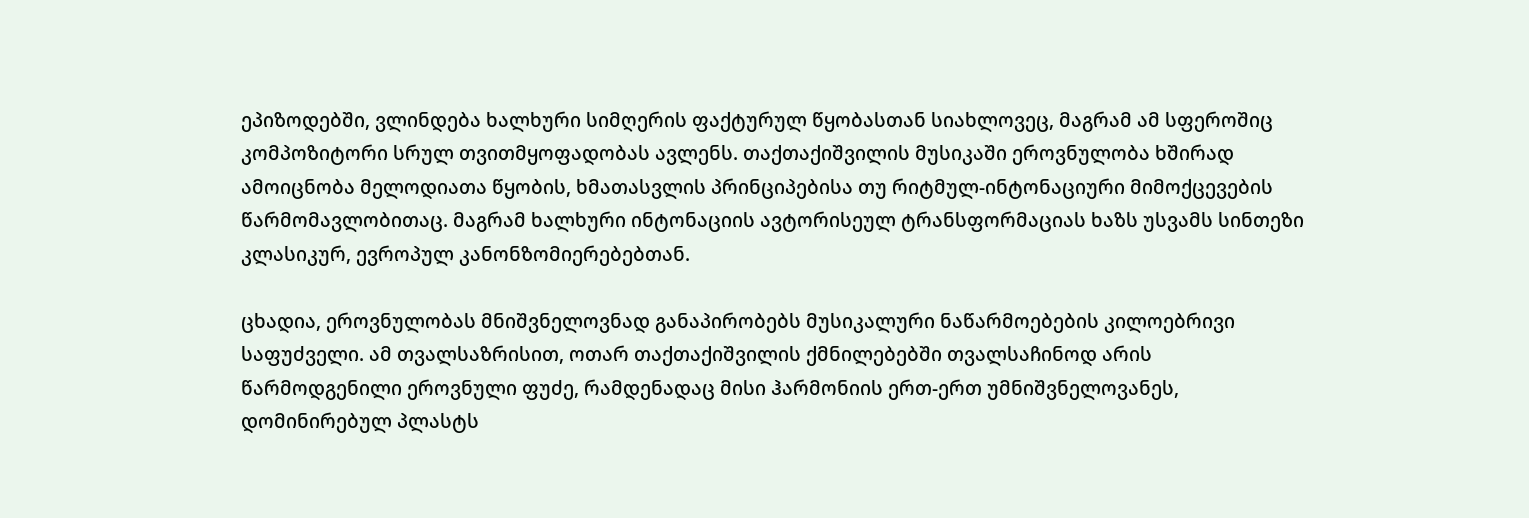ეპიზოდებში, ვლინდება ხალხური სიმღერის ფაქტურულ წყობასთან სიახლოვეც, მაგრამ ამ სფეროშიც კომპოზიტორი სრულ თვითმყოფადობას ავლენს. თაქთაქიშვილის მუსიკაში ეროვნულობა ხშირად ამოიცნობა მელოდიათა წყობის, ხმათასვლის პრინციპებისა თუ რიტმულ-ინტონაციური მიმოქცევების წარმომავლობითაც. მაგრამ ხალხური ინტონაციის ავტორისეულ ტრანსფორმაციას ხაზს უსვამს სინთეზი კლასიკურ, ევროპულ კანონზომიერებებთან.

ცხადია, ეროვნულობას მნიშვნელოვნად განაპირობებს მუსიკალური ნაწარმოებების კილოებრივი საფუძველი. ამ თვალსაზრისით, ოთარ თაქთაქიშვილის ქმნილებებში თვალსაჩინოდ არის წარმოდგენილი ეროვნული ფუძე, რამდენადაც მისი ჰარმონიის ერთ-ერთ უმნიშვნელოვანეს, დომინირებულ პლასტს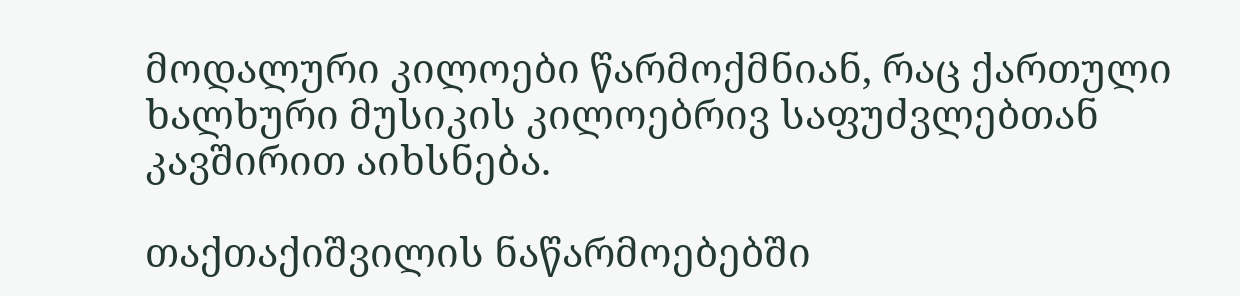მოდალური კილოები წარმოქმნიან, რაც ქართული ხალხური მუსიკის კილოებრივ საფუძვლებთან კავშირით აიხსნება.

თაქთაქიშვილის ნაწარმოებებში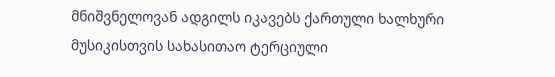მნიშვნელოვან ადგილს იკავებს ქართული ხალხური მუსიკისთვის სახასითაო ტერციული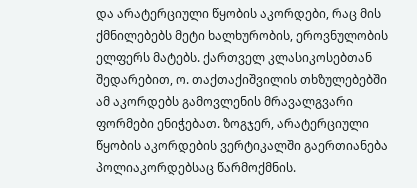და არატერციული წყობის აკორდები, რაც მის ქმნილებებს მეტი ხალხურობის, ეროვნულობის ელფერს მატებს. ქართველ კლასიკოსებთან შედარებით, ო. თაქთაქიშვილის თხზულებებში ამ აკორდებს გამოვლენის მრავალგვარი ფორმები ენიჭებათ. ზოგჯერ, არატერციული წყობის აკორდების ვერტიკალში გაერთიანება პოლიაკორდებსაც წარმოქმნის.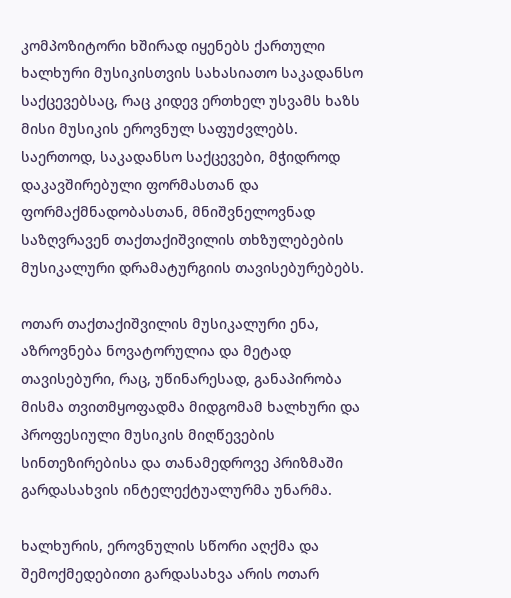კომპოზიტორი ხშირად იყენებს ქართული ხალხური მუსიკისთვის სახასიათო საკადანსო საქცევებსაც, რაც კიდევ ერთხელ უსვამს ხაზს მისი მუსიკის ეროვნულ საფუძვლებს. საერთოდ, საკადანსო საქცევები, მჭიდროდ დაკავშირებული ფორმასთან და ფორმაქმნადობასთან, მნიშვნელოვნად საზღვრავენ თაქთაქიშვილის თხზულებების მუსიკალური დრამატურგიის თავისებურებებს.

ოთარ თაქთაქიშვილის მუსიკალური ენა, აზროვნება ნოვატორულია და მეტად თავისებური, რაც, უწინარესად, განაპირობა მისმა თვითმყოფადმა მიდგომამ ხალხური და პროფესიული მუსიკის მიღწევების სინთეზირებისა და თანამედროვე პრიზმაში გარდასახვის ინტელექტუალურმა უნარმა.

ხალხურის, ეროვნულის სწორი აღქმა და შემოქმედებითი გარდასახვა არის ოთარ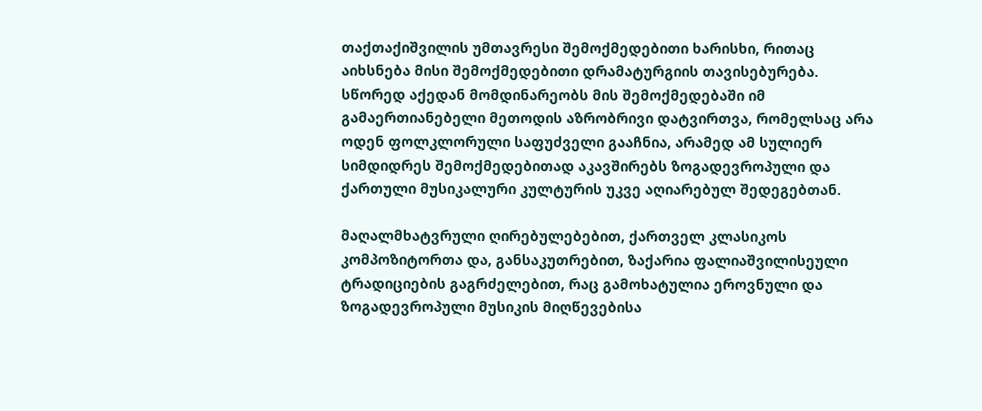თაქთაქიშვილის უმთავრესი შემოქმედებითი ხარისხი, რითაც აიხსნება მისი შემოქმედებითი დრამატურგიის თავისებურება. სწორედ აქედან მომდინარეობს მის შემოქმედებაში იმ გამაერთიანებელი მეთოდის აზრობრივი დატვირთვა, რომელსაც არა ოდენ ფოლკლორული საფუძველი გააჩნია, არამედ ამ სულიერ სიმდიდრეს შემოქმედებითად აკავშირებს ზოგადევროპული და ქართული მუსიკალური კულტურის უკვე აღიარებულ შედეგებთან.

მაღალმხატვრული ღირებულებებით, ქართველ კლასიკოს კომპოზიტორთა და, განსაკუთრებით, ზაქარია ფალიაშვილისეული ტრადიციების გაგრძელებით, რაც გამოხატულია ეროვნული და ზოგადევროპული მუსიკის მიღწევებისა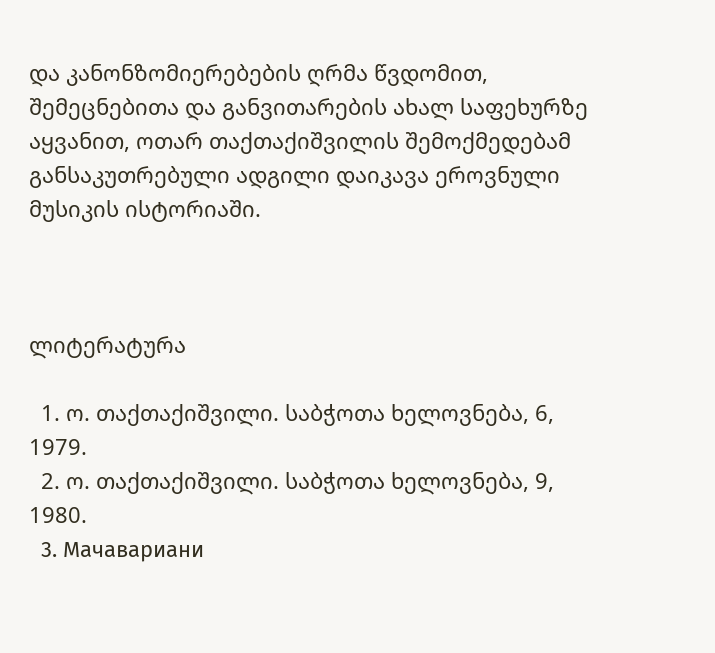და კანონზომიერებების ღრმა წვდომით, შემეცნებითა და განვითარების ახალ საფეხურზე აყვანით, ოთარ თაქთაქიშვილის შემოქმედებამ განსაკუთრებული ადგილი დაიკავა ეროვნული მუსიკის ისტორიაში.



ლიტერატურა

  1. ო. თაქთაქიშვილი. საბჭოთა ხელოვნება, 6, 1979.
  2. ო. თაქთაქიშვილი. საბჭოთა ხელოვნება, 9, 1980.
  3. Мачавариани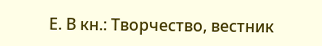Е. В кн.: Творчество, вестник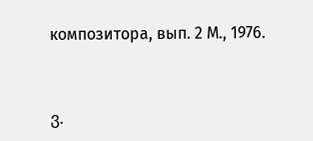композитора, вып. 2 М., 1976.



ვ.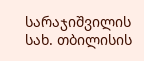სარაჯიშვილის სახ. თბილისის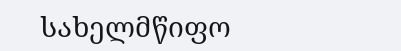სახელმწიფო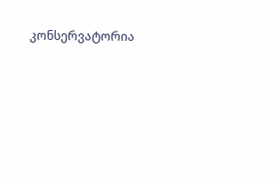კონსერვატორია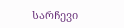სარჩევი